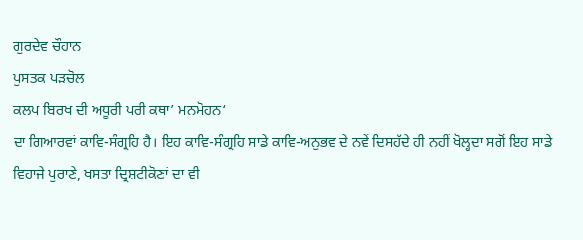ਗੁਰਦੇਵ ਚੌਹਾਨ
ਪੁਸਤਕ ਪੜਚੋਲ
ਕਲਪ ਬਿਰਖ ਦੀ ਅਧੂਰੀ ਪਰੀ ਕਥਾ’ ਮਨਮੋਹਨ‘
ਦਾ ਗਿਆਰਵਾਂ ਕਾਵਿ-ਸੰਗ੍ਰਹਿ ਹੈ। ਇਹ ਕਾਵਿ-ਸੰਗ੍ਰਹਿ ਸਾਡੇ ਕਾਵਿ-ਅਨੁਭਵ ਦੇ ਨਵੇਂ ਦਿਸਹੱਦੇ ਹੀ ਨਹੀਂ ਖੋਲ੍ਹਦਾ ਸਗੋਂ ਇਹ ਸਾਡੇ ਵਿਹਾਜੇ ਪੁਰਾਣੇ, ਖਸਤਾ ਦ੍ਰਿਸ਼ਟੀਕੋਣਾਂ ਦਾ ਵੀ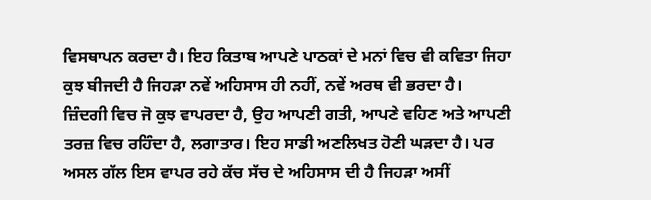ਵਿਸਥਾਪਨ ਕਰਦਾ ਹੈ। ਇਹ ਕਿਤਾਬ ਆਪਣੇ ਪਾਠਕਾਂ ਦੇ ਮਨਾਂ ਵਿਚ ਵੀ ਕਵਿਤਾ ਜਿਹਾ ਕੁਝ ਬੀਜਦੀ ਹੈ ਜਿਹੜਾ ਨਵੇਂ ਅਹਿਸਾਸ ਹੀ ਨਹੀਂ, ਨਵੇਂ ਅਰਥ ਵੀ ਭਰਦਾ ਹੈ।
ਜ਼ਿੰਦਗੀ ਵਿਚ ਜੋ ਕੁਝ ਵਾਪਰਦਾ ਹੈ, ਉਹ ਆਪਣੀ ਗਤੀ, ਆਪਣੇ ਵਹਿਣ ਅਤੇ ਆਪਣੀ ਤਰਜ਼ ਵਿਚ ਰਹਿੰਦਾ ਹੈ, ਲਗਾਤਾਰ। ਇਹ ਸਾਡੀ ਅਣਲਿਖਤ ਹੋਣੀ ਘੜਦਾ ਹੈ। ਪਰ ਅਸਲ ਗੱਲ ਇਸ ਵਾਪਰ ਰਹੇ ਕੱਚ ਸੱਚ ਦੇ ਅਹਿਸਾਸ ਦੀ ਹੈ ਜਿਹੜਾ ਅਸੀਂ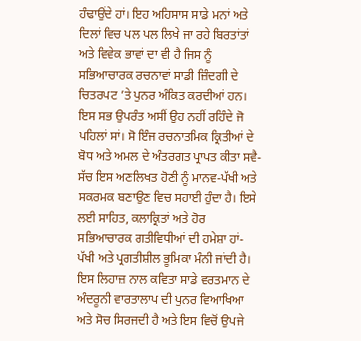ਹੰਢਾਉਂਦੇ ਹਾਂ। ਇਹ ਅਹਿਸਾਸ ਸਾਡੇ ਮਨਾਂ ਅਤੇ ਦਿਲਾਂ ਵਿਚ ਪਲ ਪਲ ਲਿਖੇ ਜਾ ਰਹੇ ਬਿਰਤਾਂਤਾਂ ਅਤੇ ਵਿਵੇਕ ਭਾਵਾਂ ਦਾ ਵੀ ਹੈ ਜਿਸ ਨੂੰ ਸਭਿਆਚਾਰਕ ਰਚਨਾਵਾਂ ਸਾਡੀ ਜ਼ਿੰਦਗੀ ਦੇ ਚਿਤਰਪਟ ’ਤੇ ਪੁਨਰ ਅੰਕਿਤ ਕਰਦੀਆਂ ਹਨ। ਇਸ ਸਭ ਉਪਰੰਤ ਅਸੀਂ ਉਹ ਨਹੀਂ ਰਹਿੰਦੇ ਜੋ ਪਹਿਲਾਂ ਸਾਂ। ਸੋ ਇੰਜ ਰਚਨਾਤਮਿਕ ਕ੍ਰਿਤੀਆਂ ਦੇ ਬੋਧ ਅਤੇ ਅਮਲ ਦੇ ਅੰਤਰਗਤ ਪ੍ਰਾਪਤ ਕੀਤਾ ਸਵੈ-ਸੱਚ ਇਸ ਅਣਲਿਖਤ ਹੋਣੀ ਨੂੰ ਮਾਨਵ-ਪੱਖੀ ਅਤੇ ਸਕਰਮਕ ਬਣਾਉਣ ਵਿਚ ਸਹਾਈ ਹੁੰਦਾ ਹੈ। ਇਸੇ ਲਈ ਸਾਹਿਤ, ਕਲਾਕ੍ਰਿਤਾਂ ਅਤੇ ਹੋਰ ਸਭਿਆਚਾਰਕ ਗਤੀਵਿਧੀਆਂ ਦੀ ਹਮੇਸ਼ਾ ਹਾਂ-ਪੱਖੀ ਅਤੇ ਪ੍ਰਗਤੀਸ਼ੀਲ ਭੂਮਿਕਾ ਮੰਨੀ ਜਾਂਦੀ ਹੈ।
ਇਸ ਲਿਹਾਜ਼ ਨਾਲ ਕਵਿਤਾ ਸਾਡੇ ਵਰਤਮਾਨ ਦੇ ਅੰਦਰੂਨੀ ਵਾਰਤਾਲਾਪ ਦੀ ਪੁਨਰ ਵਿਆਖਿਆ ਅਤੇ ਸੋਚ ਸਿਰਜਦੀ ਹੈ ਅਤੇ ਇਸ ਵਿਚੋਂ ਉਪਜੇ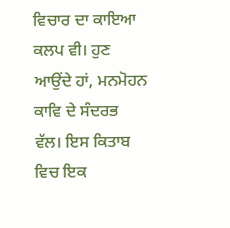ਵਿਚਾਰ ਦਾ ਕਾਇਆ ਕਲਪ ਵੀ। ਹੁਣ ਆਉਂਦੇ ਹਾਂ, ਮਨਮੋਹਨ ਕਾਵਿ ਦੇ ਸੰਦਰਭ ਵੱਲ। ਇਸ ਕਿਤਾਬ ਵਿਚ ਇਕ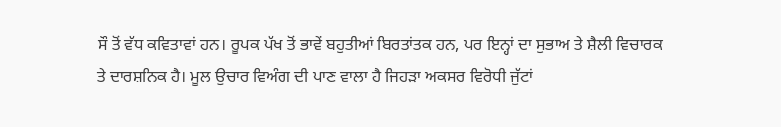ਸੌ ਤੋਂ ਵੱਧ ਕਵਿਤਾਵਾਂ ਹਨ। ਰੂਪਕ ਪੱਖ ਤੋਂ ਭਾਵੇਂ ਬਹੁਤੀਆਂ ਬਿਰਤਾਂਤਕ ਹਨ, ਪਰ ਇਨ੍ਹਾਂ ਦਾ ਸੁਭਾਅ ਤੇ ਸ਼ੈਲੀ ਵਿਚਾਰਕ ਤੇ ਦਾਰਸ਼ਨਿਕ ਹੈ। ਮੂਲ ਉਚਾਰ ਵਿਅੰਗ ਦੀ ਪਾਣ ਵਾਲਾ ਹੈ ਜਿਹੜਾ ਅਕਸਰ ਵਿਰੋਧੀ ਜੁੱਟਾਂ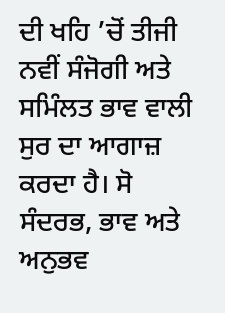ਦੀ ਖਹਿ ’ਚੋਂ ਤੀਜੀ ਨਵੀਂ ਸੰਜੋਗੀ ਅਤੇ ਸਮਿੰਲਤ ਭਾਵ ਵਾਲੀ ਸੁਰ ਦਾ ਆਗਾਜ਼ ਕਰਦਾ ਹੈ। ਸੋ ਸੰਦਰਭ, ਭਾਵ ਅਤੇ ਅਨੁਭਵ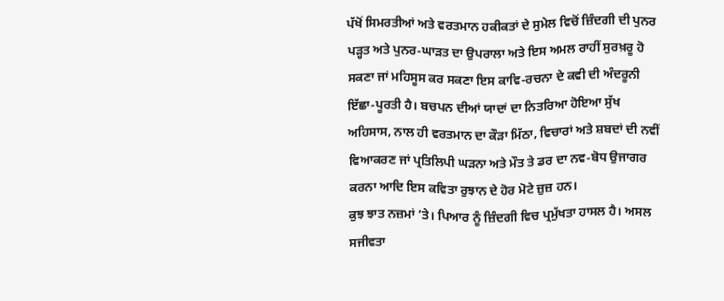ਪੱਖੋਂ ਸਿਮਰਤੀਆਂ ਅਤੇ ਵਰਤਮਾਨ ਹਕੀਕਤਾਂ ਦੇ ਸੁਮੇਲ ਵਿਚੋਂ ਜ਼ਿੰਦਗੀ ਦੀ ਪੁਨਰ ਪੜ੍ਹਤ ਅਤੇ ਪੁਨਰ-ਘਾੜਤ ਦਾ ਉਪਰਾਲਾ ਅਤੇ ਇਸ ਅਮਲ ਰਾਹੀਂ ਸੁਰਖ਼ਰੂ ਹੋ ਸਕਣਾ ਜਾਂ ਮਹਿਸੂਸ ਕਰ ਸਕਣਾ ਇਸ ਕਾਵਿ-ਰਚਨਾ ਦੇ ਕਵੀ ਦੀ ਅੰਦਰੂਨੀ ਇੱਛਾ-ਪੂਰਤੀ ਹੈ। ਬਚਪਨ ਦੀਆਂ ਯਾਦਾਂ ਦਾ ਨਿਤਰਿਆ ਹੋਇਆ ਸੁੱਖ ਅਹਿਸਾਸ, ਨਾਲ ਹੀ ਵਰਤਮਾਨ ਦਾ ਕੌੜਾ ਮਿੱਠਾ, ਵਿਚਾਰਾਂ ਅਤੇ ਸ਼ਬਦਾਂ ਦੀ ਨਵੀਂ ਵਿਆਕਰਣ ਜਾਂ ਪ੍ਰਤਿਲਿਪੀ ਘੜਨਾ ਅਤੇ ਮੌਤ ਤੇ ਡਰ ਦਾ ਨਵ-ਬੋਧ ਉਜਾਗਰ ਕਰਨਾ ਆਦਿ ਇਸ ਕਵਿਤਾ ਰੁਝਾਨ ਦੇ ਹੋਰ ਮੋਟੇ ਜ਼ੁਜ਼ ਹਨ।
ਕੁਝ ਝਾਤ ਨਜ਼ਮਾਂ ’ਤੇ। ਪਿਆਰ ਨੂੰ ਜ਼ਿੰਦਗੀ ਵਿਚ ਪ੍ਰਮੁੱਖਤਾ ਹਾਸਲ ਹੈ। ਅਸਲ ਸਜੀਵਤਾ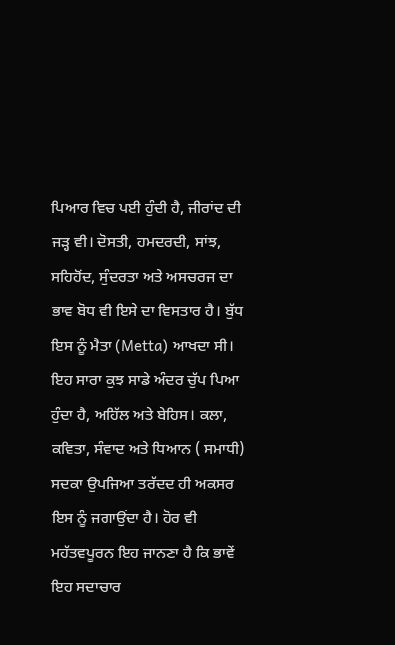ਪਿਆਰ ਵਿਚ ਪਈ ਹੁੰਦੀ ਹੈ, ਜੀਰਾਂਦ ਦੀ ਜੜ੍ਹ ਵੀ। ਦੋਸਤੀ, ਹਮਦਰਦੀ, ਸਾਂਝ, ਸਹਿਹੋਂਦ, ਸੁੰਦਰਤਾ ਅਤੇ ਅਸਚਰਜ ਦਾ ਭਾਵ ਬੋਧ ਵੀ ਇਸੇ ਦਾ ਵਿਸਤਾਰ ਹੈ। ਬੁੱਧ ਇਸ ਨੂੰ ਮੈਤਾ (Metta) ਆਖਦਾ ਸੀ। ਇਹ ਸਾਰਾ ਕੁਝ ਸਾਡੇ ਅੰਦਰ ਚੁੱਪ ਪਿਆ ਹੁੰਦਾ ਹੈ, ਅਹਿੱਲ ਅਤੇ ਬੇਹਿਸ। ਕਲਾ, ਕਵਿਤਾ, ਸੰਵਾਦ ਅਤੇ ਧਿਆਨ ( ਸਮਾਧੀ) ਸਦਕਾ ਉਪਜਿਆ ਤਰੱਦਦ ਹੀ ਅਕਸਰ ਇਸ ਨੂੰ ਜਗਾਉਂਦਾ ਹੈ। ਹੋਰ ਵੀ ਮਹੱਤਵਪੂਰਨ ਇਹ ਜਾਨਣਾ ਹੈ ਕਿ ਭਾਵੇਂ ਇਹ ਸਦਾਚਾਰ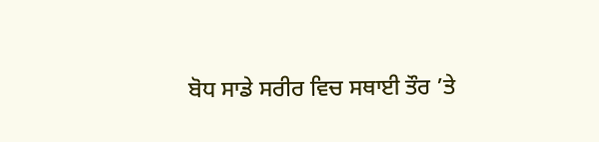ਬੋਧ ਸਾਡੇ ਸਰੀਰ ਵਿਚ ਸਥਾਈ ਤੌਰ ’ਤੇ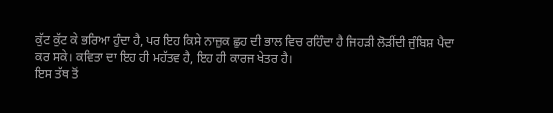ਕੁੱਟ ਕੁੱਟ ਕੇ ਭਰਿਆ ਹੁੰਦਾ ਹੈ, ਪਰ ਇਹ ਕਿਸੇ ਨਾਜ਼ੁਕ ਛੁਹ ਦੀ ਭਾਲ ਵਿਚ ਰਹਿੰਦਾ ਹੈ ਜਿਹੜੀ ਲੋੜੀਂਦੀ ਜੁੰਬਿਸ਼ ਪੈਦਾ ਕਰ ਸਕੇ। ਕਵਿਤਾ ਦਾ ਇਹ ਹੀ ਮਹੱਤਵ ਹੈ, ਇਹ ਹੀ ਕਾਰਜ ਖੇਤਰ ਹੈ।
ਇਸ ਤੱਥ ਤੋਂ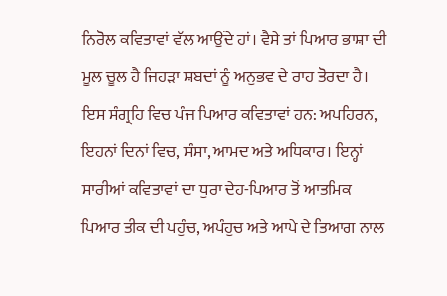ਨਿਰੋਲ ਕਵਿਤਾਵਾਂ ਵੱਲ ਆਉਂਦੇ ਹਾਂ। ਵੈਸੇ ਤਾਂ ਪਿਆਰ ਭਾਸ਼ਾ ਦੀ ਮੂਲ ਚੂਲ ਹੈ ਜਿਹੜਾ ਸ਼ਬਦਾਂ ਨੂੰ ਅਨੁਭਵ ਦੇ ਰਾਹ ਤੋਰਦਾ ਹੈ। ਇਸ ਸੰਗ੍ਰਹਿ ਵਿਚ ਪੰਜ ਪਿਆਰ ਕਵਿਤਾਵਾਂ ਹਨ: ਅਪਹਿਰਨ, ਇਹਨਾਂ ਦਿਨਾਂ ਵਿਚ, ਸੰਸਾ, ਆਮਦ ਅਤੇ ਅਧਿਕਾਰ। ਇਨ੍ਹਾਂ ਸਾਰੀਆਂ ਕਵਿਤਾਵਾਂ ਦਾ ਧੁਰਾ ਦੇਹ-ਪਿਆਰ ਤੋਂ ਆਤਮਿਕ ਪਿਆਰ ਤੀਕ ਦੀ ਪਹੁੰਚ, ਅਪੰਹੁਚ ਅਤੇ ਆਪੇ ਦੇ ਤਿਆਗ ਨਾਲ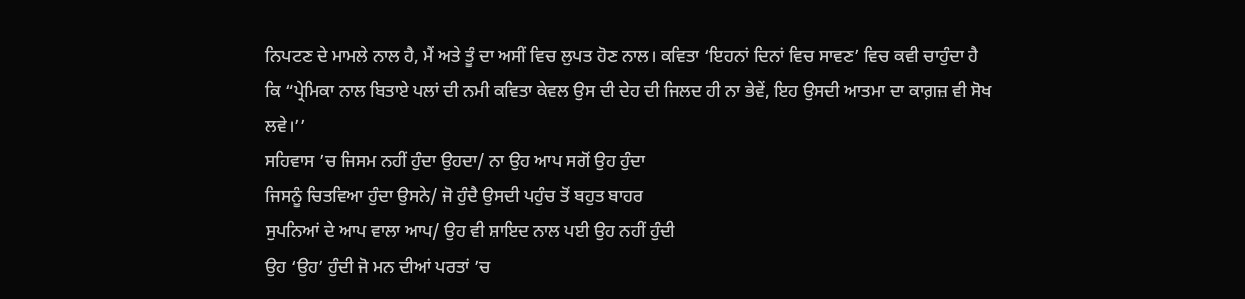ਨਿਪਟਣ ਦੇ ਮਾਮਲੇ ਨਾਲ ਹੈ, ਮੈਂ ਅਤੇ ਤੂੰ ਦਾ ਅਸੀਂ ਵਿਚ ਲੁਪਤ ਹੋਣ ਨਾਲ। ਕਵਿਤਾ ‘ਇਹਨਾਂ ਦਿਨਾਂ ਵਿਚ ਸਾਵਣ’ ਵਿਚ ਕਵੀ ਚਾਹੁੰਦਾ ਹੈ ਕਿ “ਪ੍ਰੇਮਿਕਾ ਨਾਲ ਬਿਤਾਏ ਪਲਾਂ ਦੀ ਨਮੀ ਕਵਿਤਾ ਕੇਵਲ ਉਸ ਦੀ ਦੇਹ ਦੀ ਜਿਲਦ ਹੀ ਨਾ ਭੇਵੇਂ, ਇਹ ਉਸਦੀ ਆਤਮਾ ਦਾ ਕਾਗ਼ਜ਼ ਵੀ ਸੋਖ ਲਵੇ।’’
ਸਹਿਵਾਸ ’ਚ ਜਿਸਮ ਨਹੀਂ ਹੁੰਦਾ ਉਹਦਾ/ ਨਾ ਉਹ ਆਪ ਸਗੋਂ ਉਹ ਹੁੰਦਾ
ਜਿਸਨੂੰ ਚਿਤਵਿਆ ਹੁੰਦਾ ਉਸਨੇ/ ਜੋ ਹੁੰਦੈ ਉਸਦੀ ਪਹੁੰਚ ਤੋਂ ਬਹੁਤ ਬਾਹਰ
ਸੁਪਨਿਆਂ ਦੇ ਆਪ ਵਾਲਾ ਆਪ/ ਉਹ ਵੀ ਸ਼ਾਇਦ ਨਾਲ ਪਈ ਉਹ ਨਹੀਂ ਹੁੰਦੀ
ਉਹ ‘ਉਹ’ ਹੁੰਦੀ ਜੋ ਮਨ ਦੀਆਂ ਪਰਤਾਂ ’ਚ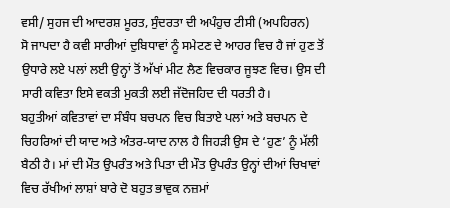ਵਸੀ/ ਸੁਹਜ ਦੀ ਆਦਰਸ਼ ਮੂਰਤ, ਸੁੰਦਰਤਾ ਦੀ ਅਪੰਹੁਚ ਟੀਸੀ (ਅਪਹਿਰਨ)
ਸੋ ਜਾਪਦਾ ਹੈ ਕਵੀ ਸਾਰੀਆਂ ਦੁਬਿਧਾਵਾਂ ਨੂੰ ਸਮੇਟਣ ਦੇ ਆਹਰ ਵਿਚ ਹੈ ਜਾਂ ਹੁਣ ਤੋਂ ਉਧਾਰੇ ਲਏ ਪਲਾਂ ਲਈ ਉਨ੍ਹਾਂ ਤੋਂ ਅੱਖਾਂ ਮੀਟ ਲੈਣ ਵਿਚਕਾਰ ਜੂਝਣ ਵਿਚ। ਉਸ ਦੀ ਸਾਰੀ ਕਵਿਤਾ ਇਸੇ ਵਕਤੀ ਮੁਕਤੀ ਲਈ ਜੱਦੋਜਹਿਦ ਦੀ ਧਰਤੀ ਹੈ।
ਬਹੁਤੀਆਂ ਕਵਿਤਾਵਾਂ ਦਾ ਸੰਬੰਧ ਬਚਪਨ ਵਿਚ ਬਿਤਾਏ ਪਲਾਂ ਅਤੇ ਬਚਪਨ ਦੇ ਚਿਹਰਿਆਂ ਦੀ ਯਾਦ ਅਤੇ ਅੰਤਰ-ਯਾਦ ਨਾਲ ਹੈ ਜਿਹੜੀ ਉਸ ਦੇ ‘ਹੁਣ’ ਨੂੰ ਮੱਲੀ ਬੈਠੀ ਹੈ। ਮਾਂ ਦੀ ਮੌਤ ਉਪਰੰਤ ਅਤੇ ਪਿਤਾ ਦੀ ਮੌਤ ਉਪਰੰਤ ਉਨ੍ਹਾਂ ਦੀਆਂ ਚਿਖਾਵਾਂ ਵਿਚ ਰੱਖੀਆਂ ਲਾਸ਼ਾਂ ਬਾਰੇ ਦੋ ਬਹੁਤ ਭਾਵੁਕ ਨਜ਼ਮਾਂ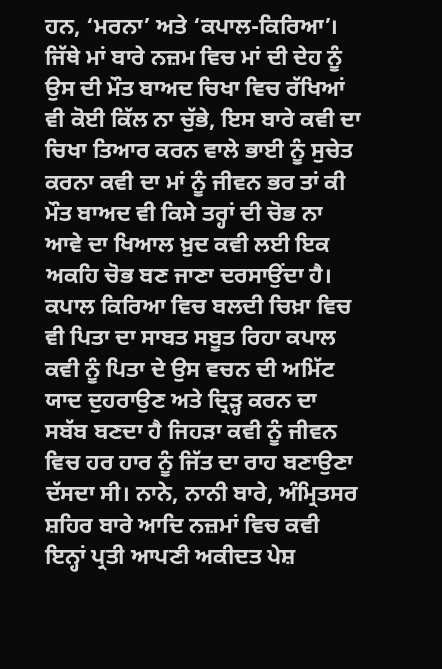ਹਨ, ‘ਮਰਨਾ’ ਅਤੇ ‘ਕਪਾਲ-ਕਿਰਿਆ’। ਜਿੱਥੇ ਮਾਂ ਬਾਰੇ ਨਜ਼ਮ ਵਿਚ ਮਾਂ ਦੀ ਦੇਹ ਨੂੰ ਉਸ ਦੀ ਮੌਤ ਬਾਅਦ ਚਿਖਾ ਵਿਚ ਰੱਖਿਆਂ ਵੀ ਕੋਈ ਕਿੱਲ ਨਾ ਚੁੱਭੇ, ਇਸ ਬਾਰੇ ਕਵੀ ਦਾ ਚਿਖਾ ਤਿਆਰ ਕਰਨ ਵਾਲੇ ਭਾਈ ਨੂੰ ਸੁਚੇਤ ਕਰਨਾ ਕਵੀ ਦਾ ਮਾਂ ਨੂੰ ਜੀਵਨ ਭਰ ਤਾਂ ਕੀ ਮੌਤ ਬਾਅਦ ਵੀ ਕਿਸੇ ਤਰ੍ਹਾਂ ਦੀ ਚੋਭ ਨਾ ਆਵੇ ਦਾ ਖਿਆਲ ਖ਼ੁਦ ਕਵੀ ਲਈ ਇਕ ਅਕਹਿ ਚੋਭ ਬਣ ਜਾਣਾ ਦਰਸਾਉਂਦਾ ਹੈ। ਕਪਾਲ ਕਿਰਿਆ ਵਿਚ ਬਲਦੀ ਚਿਖ਼ਾ ਵਿਚ ਵੀ ਪਿਤਾ ਦਾ ਸਾਬਤ ਸਬੂਤ ਰਿਹਾ ਕਪਾਲ ਕਵੀ ਨੂੰ ਪਿਤਾ ਦੇ ਉਸ ਵਚਨ ਦੀ ਅਮਿੱਟ ਯਾਦ ਦੁਹਰਾਉਣ ਅਤੇ ਦ੍ਰਿੜ੍ਹ ਕਰਨ ਦਾ ਸਬੱਬ ਬਣਦਾ ਹੈ ਜਿਹੜਾ ਕਵੀ ਨੂੰ ਜੀਵਨ ਵਿਚ ਹਰ ਹਾਰ ਨੂੰ ਜਿੱਤ ਦਾ ਰਾਹ ਬਣਾਉਣਾ ਦੱਸਦਾ ਸੀ। ਨਾਨੇ, ਨਾਨੀ ਬਾਰੇ, ਅੰਮ੍ਰਿਤਸਰ ਸ਼ਹਿਰ ਬਾਰੇ ਆਦਿ ਨਜ਼ਮਾਂ ਵਿਚ ਕਵੀ ਇਨ੍ਹਾਂ ਪ੍ਰਤੀ ਆਪਣੀ ਅਕੀਦਤ ਪੇਸ਼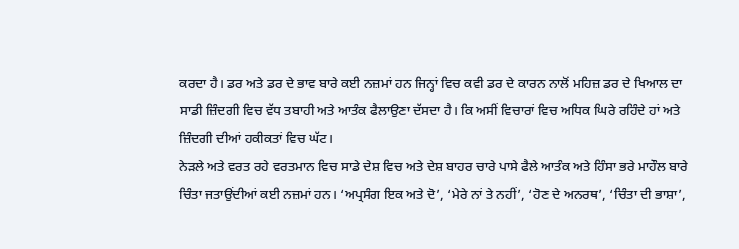ਕਰਦਾ ਹੈ। ਡਰ ਅਤੇ ਡਰ ਦੇ ਭਾਵ ਬਾਰੇ ਕਈ ਨਜ਼ਮਾਂ ਹਨ ਜਿਨ੍ਹਾਂ ਵਿਚ ਕਵੀ ਡਰ ਦੇ ਕਾਰਨ ਨਾਲੋਂ ਮਹਿਜ਼ ਡਰ ਦੇ ਖਿਆਲ ਦਾ ਸਾਡੀ ਜ਼ਿੰਦਗੀ ਵਿਚ ਵੱਧ ਤਬਾਹੀ ਅਤੇ ਆਤੰਕ ਫੈਲਾਉਣਾ ਦੱਸਦਾ ਹੈ। ਕਿ ਅਸੀਂ ਵਿਚਾਰਾਂ ਵਿਚ ਅਧਿਕ ਘਿਰੇ ਰਹਿੰਦੇ ਹਾਂ ਅਤੇ ਜ਼ਿੰਦਗੀ ਦੀਆਂ ਹਕੀਕਤਾਂ ਵਿਚ ਘੱਟ।
ਨੇੜਲੇ ਅਤੇ ਵਰਤ ਰਹੇ ਵਰਤਮਾਨ ਵਿਚ ਸਾਡੇ ਦੇਸ਼ ਵਿਚ ਅਤੇ ਦੇਸ਼ ਬਾਹਰ ਚਾਰੇ ਪਾਸੇ ਫੈਲੇ ਆਤੰਕ ਅਤੇ ਹਿੰਸਾ ਭਰੇ ਮਾਹੌਲ ਬਾਰੇ ਚਿੰਤਾ ਜਤਾਉਂਦੀਆਂ ਕਈ ਨਜ਼ਮਾਂ ਹਨ। ‘ਅਪ੍ਰਸੰਗ ਇਕ ਅਤੇ ਦੋ’, ‘ਮੇਰੇ ਨਾਂ ਤੇ ਨਹੀਂ’, ‘ਹੋਣ ਦੇ ਅਨਰਥ’, ‘ਚਿੰਤਾ ਦੀ ਭਾਸ਼ਾ’,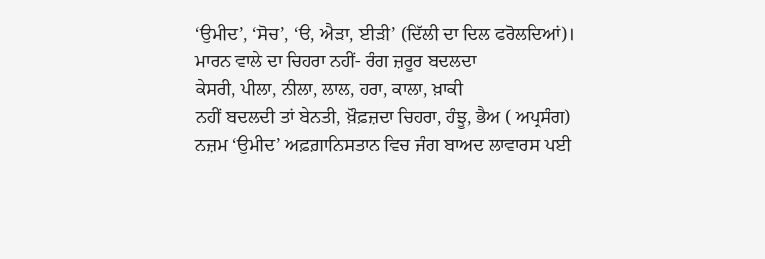‘ਉਮੀਦ’, ‘ਸੋਚ’, ‘ੳ, ਐੜਾ, ਈੜੀ’ (ਦਿੱਲੀ ਦਾ ਦਿਲ ਫਰੋਲਦਿਆਂ)।
ਮਾਰਨ ਵਾਲੇ ਦਾ ਚਿਹਰਾ ਨਹੀਂ- ਰੰਗ ਜ਼ਰੂਰ ਬਦਲਦਾ
ਕੇਸਰੀ, ਪੀਲਾ, ਨੀਲਾ, ਲਾਲ, ਹਰਾ, ਕਾਲਾ, ਖ਼ਾਕੀ
ਨਹੀਂ ਬਦਲਦੀ ਤਾਂ ਬੇਨਤੀ, ਖ਼ੌਫ਼ਜ਼ਦਾ ਚਿਹਰਾ, ਹੰਝੂ, ਭੈਅ ( ਅਪ੍ਰਸੰਗ)
ਨਜ਼ਮ ‘ਉਮੀਦ’ ਅਫ਼ਗ਼ਾਨਿਸਤਾਨ ਵਿਚ ਜੰਗ ਬਾਅਦ ਲਾਵਾਰਸ ਪਈ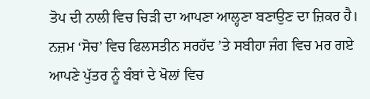ਤੋਪ ਦੀ ਨਾਲੀ ਵਿਚ ਚਿੜੀ ਦਾ ਆਪਣਾ ਆਲ੍ਹਣਾ ਬਣਾਉਣ ਦਾ ਜ਼ਿਕਰ ਹੈ। ਨਜ਼ਮ ‘ਸੋਚ’ ਵਿਚ ਫਿਲਸਤੀਨ ਸਰਹੱਦ ’ਤੇ ਸਬੀਹਾ ਜੰਗ ਵਿਚ ਮਰ ਗਏ ਆਪਣੇ ਪੁੱਤਰ ਨੂੰ ਬੰਬਾਂ ਦੇ ਖੋਲਾਂ ਵਿਚ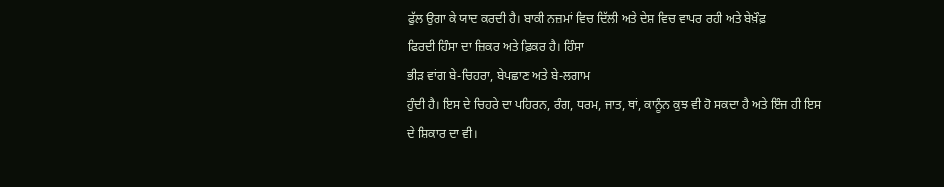ਫੁੱਲ ਉਗਾ ਕੇ ਯਾਦ ਕਰਦੀ ਹੈ। ਬਾਕੀ ਨਜ਼ਮਾਂ ਵਿਚ ਦਿੱਲੀ ਅਤੇ ਦੇਸ਼ ਵਿਚ ਵਾਪਰ ਰਹੀ ਅਤੇ ਬੇਖ਼ੌਫ਼
ਫਿਰਦੀ ਹਿੰਸਾ ਦਾ ਜ਼ਿਕਰ ਅਤੇ ਫ਼ਿਕਰ ਹੈ। ਹਿੰਸਾ
ਭੀੜ ਵਾਂਗ ਬੇ-ਚਿਹਰਾ, ਬੇਪਛਾਣ ਅਤੇ ਬੇ-ਲਗਾਮ
ਹੁੰਦੀ ਹੈ। ਇਸ ਦੇ ਚਿਹਰੇ ਦਾ ਪਹਿਰਨ, ਰੰਗ, ਧਰਮ, ਜਾਤ, ਥਾਂ, ਕਾਨੂੰਨ ਕੁਝ ਵੀ ਹੋ ਸਕਦਾ ਹੈ ਅਤੇ ਇੰਜ ਹੀ ਇਸ ਦੇ ਸ਼ਿਕਾਰ ਦਾ ਵੀ।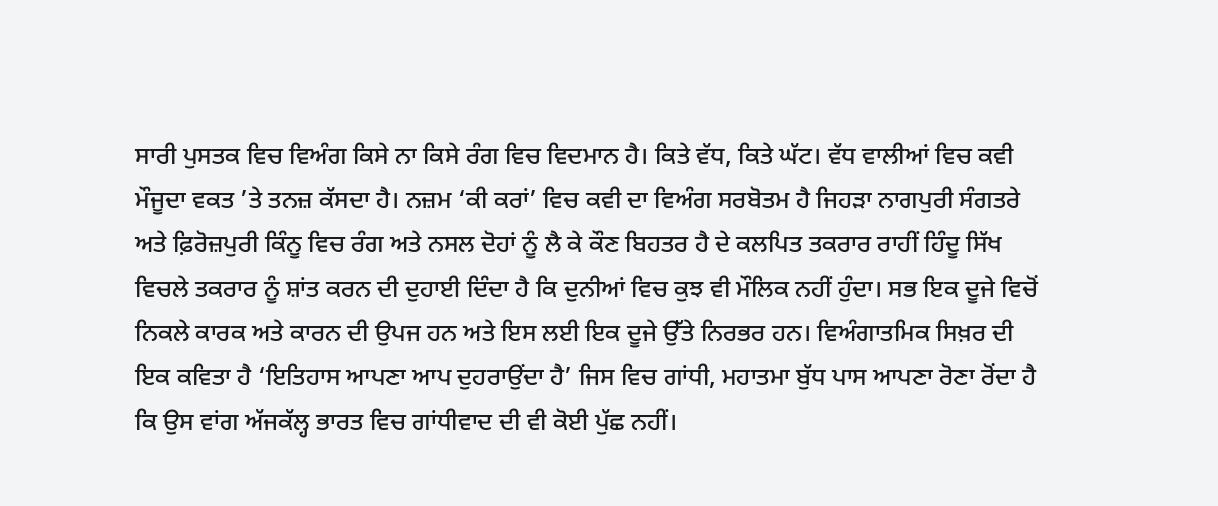ਸਾਰੀ ਪੁਸਤਕ ਵਿਚ ਵਿਅੰਗ ਕਿਸੇ ਨਾ ਕਿਸੇ ਰੰਗ ਵਿਚ ਵਿਦਮਾਨ ਹੈ। ਕਿਤੇ ਵੱਧ, ਕਿਤੇ ਘੱਟ। ਵੱਧ ਵਾਲੀਆਂ ਵਿਚ ਕਵੀ ਮੌਜੂਦਾ ਵਕਤ ’ਤੇ ਤਨਜ਼ ਕੱਸਦਾ ਹੈ। ਨਜ਼ਮ ‘ਕੀ ਕਰਾਂ’ ਵਿਚ ਕਵੀ ਦਾ ਵਿਅੰਗ ਸਰਬੋਤਮ ਹੈ ਜਿਹੜਾ ਨਾਗਪੁਰੀ ਸੰਗਤਰੇ ਅਤੇ ਫ਼ਿਰੋਜ਼ਪੁਰੀ ਕਿੰਨੂ ਵਿਚ ਰੰਗ ਅਤੇ ਨਸਲ ਦੋਹਾਂ ਨੂੰ ਲੈ ਕੇ ਕੌਣ ਬਿਹਤਰ ਹੈ ਦੇ ਕਲਪਿਤ ਤਕਰਾਰ ਰਾਹੀਂ ਹਿੰਦੂ ਸਿੱਖ ਵਿਚਲੇ ਤਕਰਾਰ ਨੂੰ ਸ਼ਾਂਤ ਕਰਨ ਦੀ ਦੁਹਾਈ ਦਿੰਦਾ ਹੈ ਕਿ ਦੁਨੀਆਂ ਵਿਚ ਕੁਝ ਵੀ ਮੌਲਿਕ ਨਹੀਂ ਹੁੰਦਾ। ਸਭ ਇਕ ਦੂਜੇ ਵਿਚੋਂ ਨਿਕਲੇ ਕਾਰਕ ਅਤੇ ਕਾਰਨ ਦੀ ਉਪਜ ਹਨ ਅਤੇ ਇਸ ਲਈ ਇਕ ਦੂਜੇ ਉੱਤੇ ਨਿਰਭਰ ਹਨ। ਵਿਅੰਗਾਤਮਿਕ ਸਿਖ਼ਰ ਦੀ ਇਕ ਕਵਿਤਾ ਹੈ ‘ਇਤਿਹਾਸ ਆਪਣਾ ਆਪ ਦੁਹਰਾਉਂਦਾ ਹੈ’ ਜਿਸ ਵਿਚ ਗਾਂਧੀ, ਮਹਾਤਮਾ ਬੁੱਧ ਪਾਸ ਆਪਣਾ ਰੋਣਾ ਰੋਂਦਾ ਹੈ ਕਿ ਉਸ ਵਾਂਗ ਅੱਜਕੱਲ੍ਹ ਭਾਰਤ ਵਿਚ ਗਾਂਧੀਵਾਦ ਦੀ ਵੀ ਕੋਈ ਪੁੱਛ ਨਹੀਂ।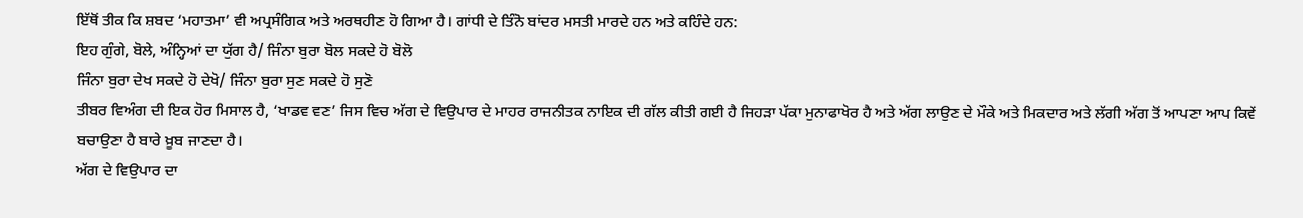ਇੱਥੋਂ ਤੀਕ ਕਿ ਸ਼ਬਦ ‘ਮਹਾਤਮਾ’ ਵੀ ਅਪ੍ਰਸੰਗਿਕ ਅਤੇ ਅਰਥਹੀਣ ਹੋ ਗਿਆ ਹੈ। ਗਾਂਧੀ ਦੇ ਤਿੰਨੋ ਬਾਂਦਰ ਮਸਤੀ ਮਾਰਦੇ ਹਨ ਅਤੇ ਕਹਿੰਦੇ ਹਨ:
ਇਹ ਗੁੰਗੇ, ਬੋਲੇ, ਅੰਨ੍ਹਿਆਂ ਦਾ ਯੁੱਗ ਹੈ/ ਜਿੰਨਾ ਬੁਰਾ ਬੋਲ ਸਕਦੇ ਹੋ ਬੋਲੋ
ਜਿੰਨਾ ਬੁਰਾ ਦੇਖ ਸਕਦੇ ਹੋ ਦੇਖੋ/ ਜਿੰਨਾ ਬੁਰਾ ਸੁਣ ਸਕਦੇ ਹੋ ਸੁਣੋ
ਤੀਬਰ ਵਿਅੰਗ ਦੀ ਇਕ ਹੋਰ ਮਿਸਾਲ ਹੈ, ‘ਖਾਡਵ ਵਣ’ ਜਿਸ ਵਿਚ ਅੱਗ ਦੇ ਵਿਉਪਾਰ ਦੇ ਮਾਹਰ ਰਾਜਨੀਤਕ ਨਾਇਕ ਦੀ ਗੱਲ ਕੀਤੀ ਗਈ ਹੈ ਜਿਹੜਾ ਪੱਕਾ ਮੁਨਾਫਾਖੋਰ ਹੈ ਅਤੇ ਅੱਗ ਲਾਉਣ ਦੇ ਮੌਕੇ ਅਤੇ ਮਿਕਦਾਰ ਅਤੇ ਲੱਗੀ ਅੱਗ ਤੋਂ ਆਪਣਾ ਆਪ ਕਿਵੇਂ ਬਚਾਉਣਾ ਹੈ ਬਾਰੇ ਖ਼ੂਬ ਜਾਣਦਾ ਹੈ।
ਅੱਗ ਦੇ ਵਿਉਪਾਰ ਦਾ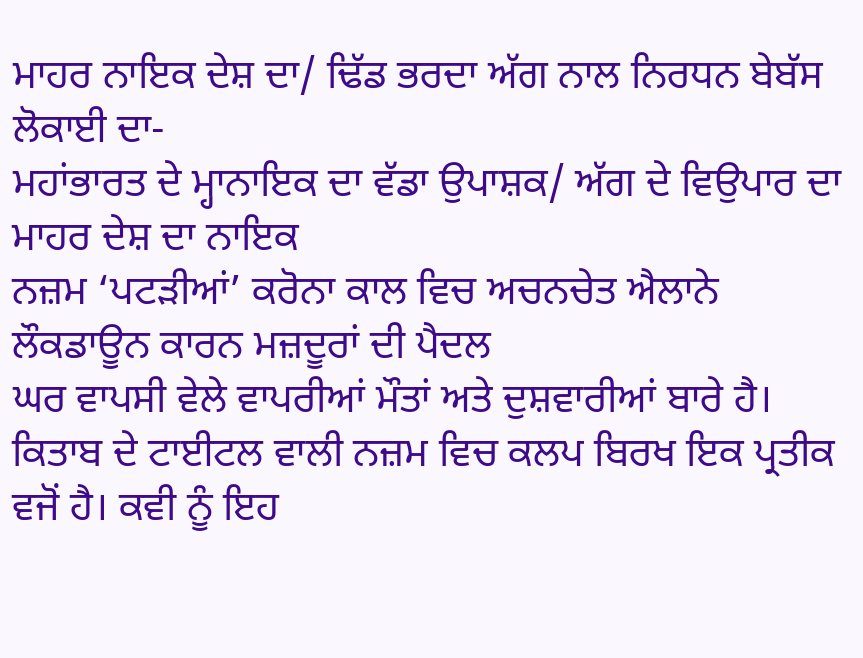ਮਾਹਰ ਨਾਇਕ ਦੇਸ਼ ਦਾ/ ਢਿੱਡ ਭਰਦਾ ਅੱਗ ਨਾਲ ਨਿਰਧਨ ਬੇਬੱਸ ਲੋਕਾਈ ਦਾ-
ਮਹਾਂਭਾਰਤ ਦੇ ਮ੍ਹਾਨਾਇਕ ਦਾ ਵੱਡਾ ਉਪਾਸ਼ਕ/ ਅੱਗ ਦੇ ਵਿਉਪਾਰ ਦਾ ਮਾਹਰ ਦੇਸ਼ ਦਾ ਨਾਇਕ
ਨਜ਼ਮ ‘ਪਟੜੀਆਂ’ ਕਰੋਨਾ ਕਾਲ ਵਿਚ ਅਚਨਚੇਤ ਐਲਾਨੇ ਲੌਕਡਾਊਨ ਕਾਰਨ ਮਜ਼ਦੂਰਾਂ ਦੀ ਪੈਦਲ
ਘਰ ਵਾਪਸੀ ਵੇਲੇ ਵਾਪਰੀਆਂ ਮੌਤਾਂ ਅਤੇ ਦੁਸ਼ਵਾਰੀਆਂ ਬਾਰੇ ਹੈ।
ਕਿਤਾਬ ਦੇ ਟਾਈਟਲ ਵਾਲੀ ਨਜ਼ਮ ਵਿਚ ਕਲਪ ਬਿਰਖ ਇਕ ਪ੍ਰਤੀਕ ਵਜੋਂ ਹੈ। ਕਵੀ ਨੂੰ ਇਹ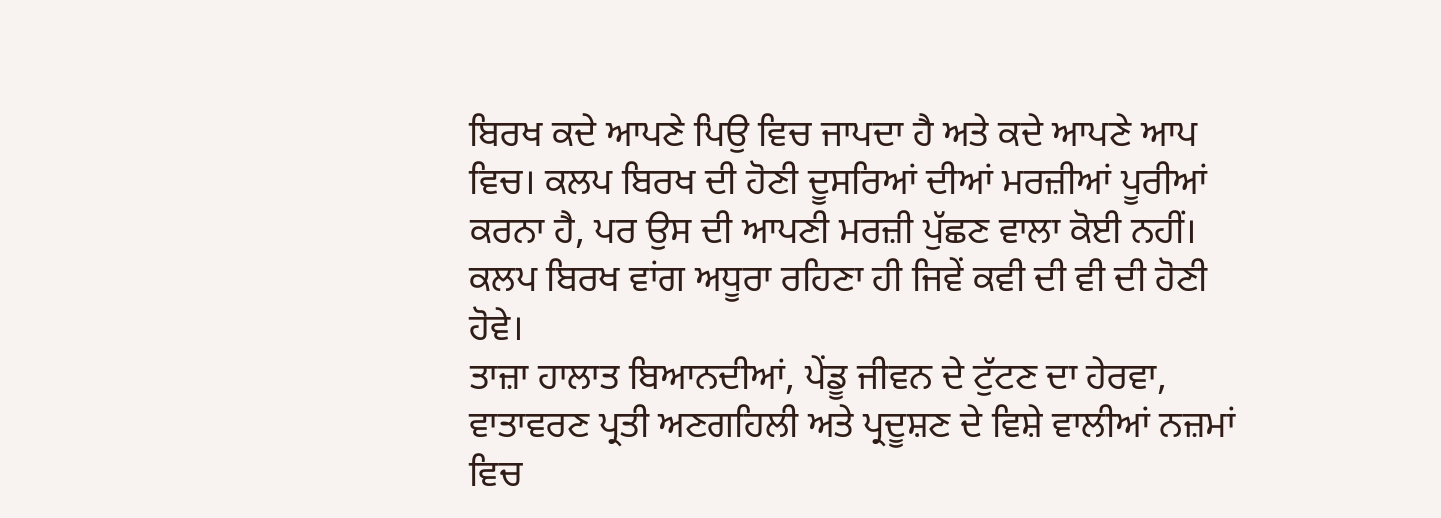ਬਿਰਖ ਕਦੇ ਆਪਣੇ ਪਿਉ ਵਿਚ ਜਾਪਦਾ ਹੈ ਅਤੇ ਕਦੇ ਆਪਣੇ ਆਪ ਵਿਚ। ਕਲਪ ਬਿਰਖ ਦੀ ਹੋਣੀ ਦੂਸਰਿਆਂ ਦੀਆਂ ਮਰਜ਼ੀਆਂ ਪੂਰੀਆਂ ਕਰਨਾ ਹੈ, ਪਰ ਉਸ ਦੀ ਆਪਣੀ ਮਰਜ਼ੀ ਪੁੱਛਣ ਵਾਲਾ ਕੋਈ ਨਹੀਂ। ਕਲਪ ਬਿਰਖ ਵਾਂਗ ਅਧੂਰਾ ਰਹਿਣਾ ਹੀ ਜਿਵੇਂ ਕਵੀ ਦੀ ਵੀ ਦੀ ਹੋਣੀ ਹੋਵੇ।
ਤਾਜ਼ਾ ਹਾਲਾਤ ਬਿਆਨਦੀਆਂ, ਪੇਂਡੂ ਜੀਵਨ ਦੇ ਟੁੱਟਣ ਦਾ ਹੇਰਵਾ, ਵਾਤਾਵਰਣ ਪ੍ਰਤੀ ਅਣਗਹਿਲੀ ਅਤੇ ਪ੍ਰਦੂਸ਼ਣ ਦੇ ਵਿਸ਼ੇ ਵਾਲੀਆਂ ਨਜ਼ਮਾਂ ਵਿਚ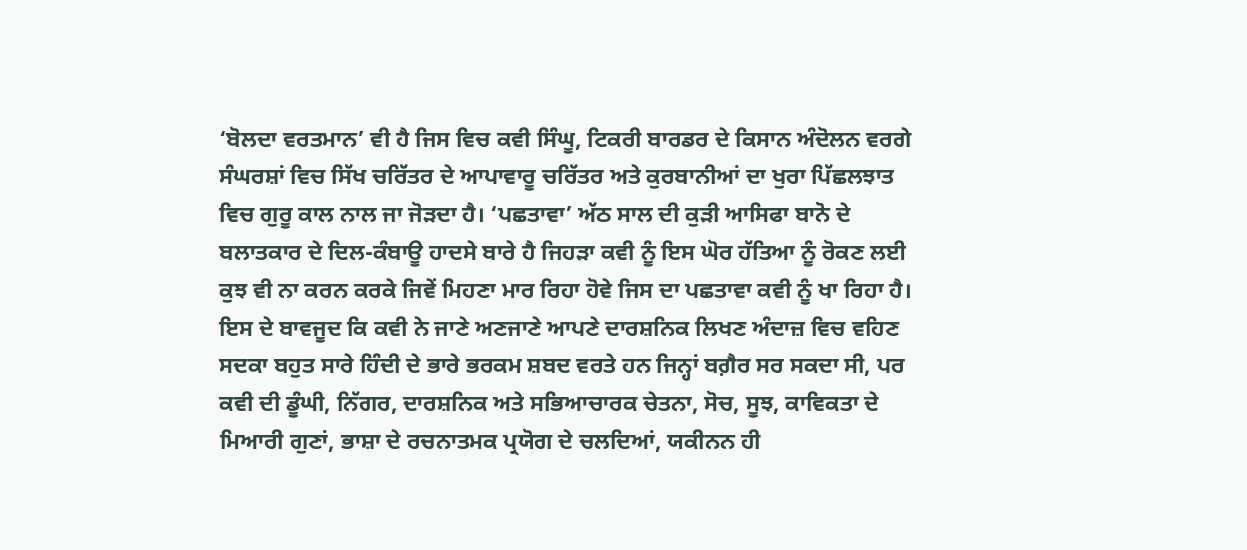‘ਬੋਲਦਾ ਵਰਤਮਾਨ’ ਵੀ ਹੈ ਜਿਸ ਵਿਚ ਕਵੀ ਸਿੰਘੂ, ਟਿਕਰੀ ਬਾਰਡਰ ਦੇ ਕਿਸਾਨ ਅੰਦੋਲਨ ਵਰਗੇ ਸੰਘਰਸ਼ਾਂ ਵਿਚ ਸਿੱਖ ਚਰਿੱਤਰ ਦੇ ਆਪਾਵਾਰੂ ਚਰਿੱਤਰ ਅਤੇ ਕੁਰਬਾਨੀਆਂ ਦਾ ਖੁਰਾ ਪਿੱਛਲਝਾਤ ਵਿਚ ਗੁਰੂ ਕਾਲ ਨਾਲ ਜਾ ਜੋੜਦਾ ਹੈ। ‘ਪਛਤਾਵਾ’ ਅੱਠ ਸਾਲ ਦੀ ਕੁੜੀ ਆਸਿਫਾ ਬਾਨੋ ਦੇ ਬਲਾਤਕਾਰ ਦੇ ਦਿਲ-ਕੰਬਾਊ ਹਾਦਸੇ ਬਾਰੇ ਹੈ ਜਿਹੜਾ ਕਵੀ ਨੂੰ ਇਸ ਘੋਰ ਹੱਤਿਆ ਨੂੰ ਰੋਕਣ ਲਈ ਕੁਝ ਵੀ ਨਾ ਕਰਨ ਕਰਕੇ ਜਿਵੇਂ ਮਿਹਣਾ ਮਾਰ ਰਿਹਾ ਹੋਵੇ ਜਿਸ ਦਾ ਪਛਤਾਵਾ ਕਵੀ ਨੂੰ ਖਾ ਰਿਹਾ ਹੈ।
ਇਸ ਦੇ ਬਾਵਜੂਦ ਕਿ ਕਵੀ ਨੇ ਜਾਣੇ ਅਣਜਾਣੇ ਆਪਣੇ ਦਾਰਸ਼ਨਿਕ ਲਿਖਣ ਅੰਦਾਜ਼ ਵਿਚ ਵਹਿਣ ਸਦਕਾ ਬਹੁਤ ਸਾਰੇ ਹਿੰਦੀ ਦੇ ਭਾਰੇ ਭਰਕਮ ਸ਼ਬਦ ਵਰਤੇ ਹਨ ਜਿਨ੍ਹਾਂ ਬਗ਼ੈਰ ਸਰ ਸਕਦਾ ਸੀ, ਪਰ ਕਵੀ ਦੀ ਡੂੰਘੀ, ਨਿੱਗਰ, ਦਾਰਸ਼ਨਿਕ ਅਤੇ ਸਭਿਆਚਾਰਕ ਚੇਤਨਾ, ਸੋਚ, ਸੂਝ, ਕਾਵਿਕਤਾ ਦੇ ਮਿਆਰੀ ਗੁਣਾਂ, ਭਾਸ਼ਾ ਦੇ ਰਚਨਾਤਮਕ ਪ੍ਰਯੋਗ ਦੇ ਚਲਦਿਆਂ, ਯਕੀਨਨ ਹੀ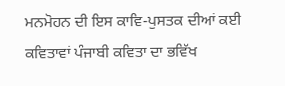ਮਨਮੋਹਨ ਦੀ ਇਸ ਕਾਵਿ-ਪੁਸਤਕ ਦੀਆਂ ਕਈ ਕਵਿਤਾਵਾਂ ਪੰਜਾਬੀ ਕਵਿਤਾ ਦਾ ਭਵਿੱਖ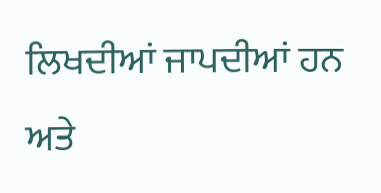ਲਿਖਦੀਆਂ ਜਾਪਦੀਆਂ ਹਨ ਅਤੇ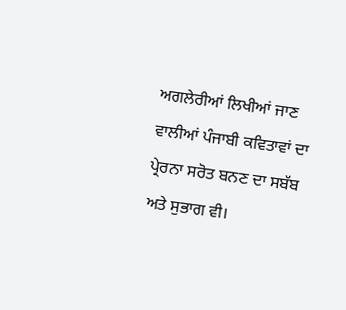ਅਗਲੇਰੀਆਂ ਲਿਖੀਆਂ ਜਾਣ ਵਾਲੀਆਂ ਪੰਜਾਬੀ ਕਵਿਤਾਵਾਂ ਦਾ ਪ੍ਰੇਰਨਾ ਸਰੋਤ ਬਨਣ ਦਾ ਸਬੱਬ ਅਤੇ ਸੁਭਾਗ ਵੀ।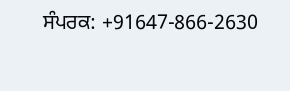ਸੰਪਰਕ: +91647-866-2630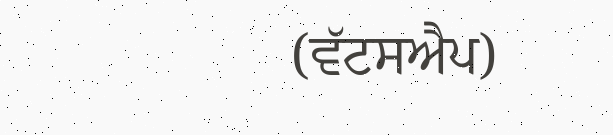(ਵੱਟਸਐਪ)